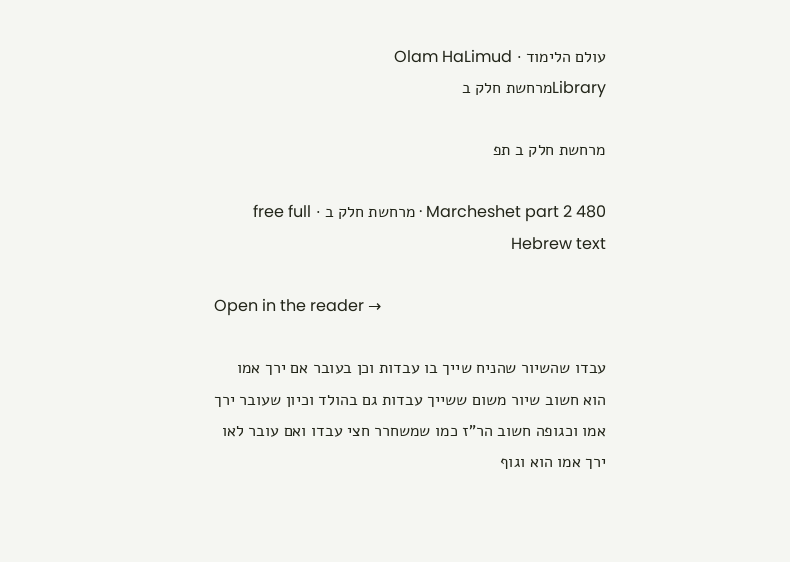עולם הלימוד · Olam HaLimud
Libraryמרחשת חלק ב

מרחשת חלק ב תפ

Marcheshet part 2 480 · מרחשת חלק ב · free full Hebrew text

Open in the reader →

עבדו שהשיור שהניח שייך בו עבדות וכן בעובר אם ירך אמו הוא חשוב שיור משום ששייך עבדות גם בהולד וכיון שעובר ירך אמו וכגופה חשוב הר"ז כמו שמשחרר חצי עבדו ואם עובר לאו ירך אמו הוא וגוף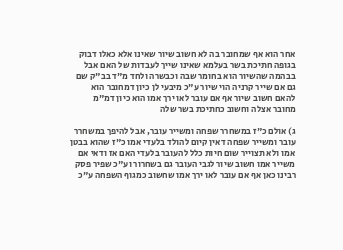אחר הוא אף שמחובר בה לא חשוב שיור שאינו אלא כאלו דבוק בגופה חתיכת בשר בעלמא שאינו שייך לעבדות של האם אבל בבהמה שהשיור הוא בחומר שבה וכבשרה ולחד מ"ד בב"ק שם גם אם שייר קרניה הוי שיור ע"כ מיבעי לן כיון דמחובר הוא להאם חשוב שיור אף אם עובר לאו ירך אמו הוא כיון דמ"מ מחובר אצלה וחשוב כחתיכת בשר שלה

ג) אולם כ"ז במשחרר שפחה ומשייר עובר, אבל להיפך במשחרר עובר ומשייר שפחה דאין קיום להולד בלעדי אמו כ"ז שהוא בבטן אמו ולא תצוייר שום חיות כלל להעובר בלעדי האם אז ודאי אם משייר אמו חשוב שיור לגבי העובר גם בשחרור וע"כ שפיר פסק רבינו כאן אף אם עובר לאו ירך אמו שחשוב כמגוף השפחה ע"כ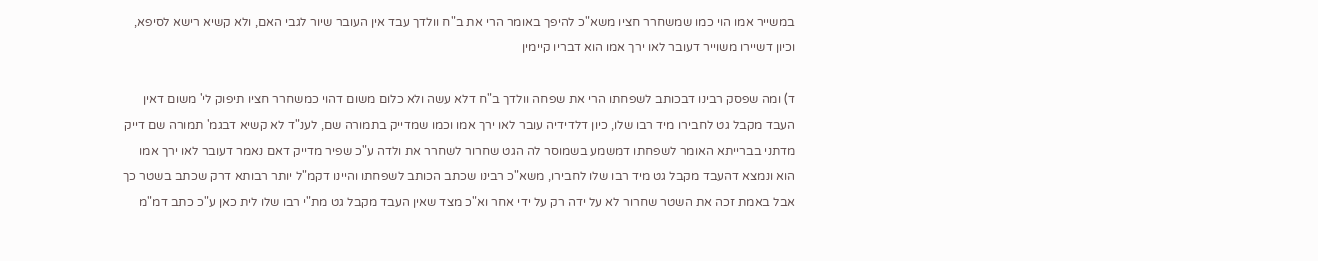במשייר אמו הוי כמו שמשחרר חציו משא"כ להיפך באומר הרי את ב"ח וולדך עבד אין העובר שיור לגבי האם, ולא קשיא רישא לסיפא, וכיון דשיירו משוייר דעובר לאו ירך אמו הוא דבריו קיימין

ד) ומה שפסק רבינו דבכותב לשפחתו הרי את שפחה וולדך ב"ח דלא עשה ולא כלום משום דהוי כמשחרר חציו תיפוק לי' משום דאין העבד מקבל גט לחבירו מיד רבו שלו, כיון דלדידיה עובר לאו ירך אמו וכמו שמדייק בתמורה שם, לענ"ד לא קשיא דבגמ' תמורה שם דייק מדתני בברייתא האומר לשפחתו דמשמע בשמוסר לה הגט שחרור לשחרר את ולדה ע"כ שפיר מדייק דאם נאמר דעובר לאו ירך אמו הוא ונמצא דהעבד מקבל גט מיד רבו שלו לחבירו, משא"כ רבינו שכתב הכותב לשפחתו והיינו דקמ"ל יותר רבותא דרק שכתב בשטר כך אבל באמת זכה את השטר שחרור לא על ידה רק על ידי אחר וא"כ מצד שאין העבד מקבל גט מת"י רבו שלו לית כאן ע"כ כתב דמ"מ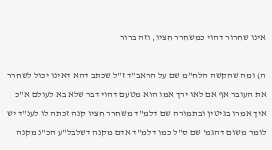אינו שחרור דהוי כמשחרר חציו, וזה ברור

ה) ומה שהקשה הלח"מ שם על הראב"ד ז"ל שכתב דהא דאינו יכול לשחרר את העובר אף אם לאו ירך אמו הוא מטעם דהוי דבר שלא בא לעולם א"כ איך אמרו בגיטין ובתמורה שם דלמ"ד משחרר חציו קנה זכתה לו לענ"ד יש לומר משום דהגמ' שם ס"ל כמו דלמ"ד אדם מקנה דשלבל"ע הכ"נ מקנה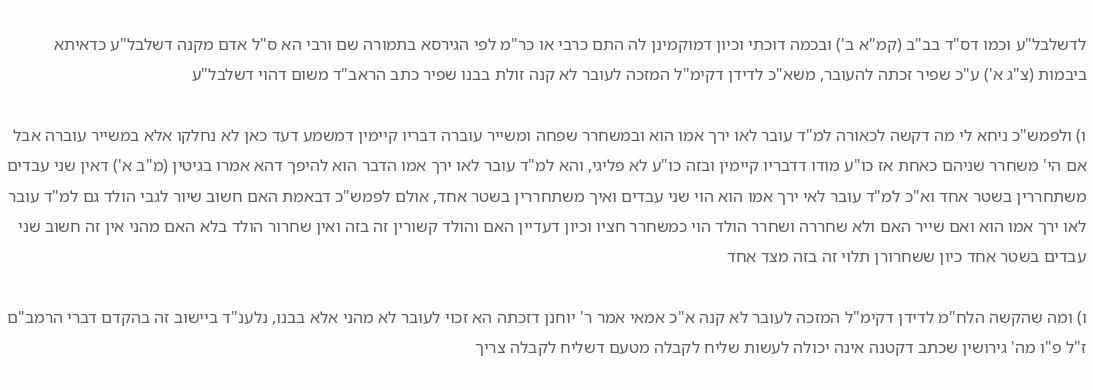לדשלבל"ע וכמו דס"ד בב"ב (קמ"א ב') ובכמה דוכתי וכיון דמוקמינן לה התם כרבי או כר"מ לפי הגירסא בתמורה שם ורבי הא ס"ל אדם מקנה דשלבל"ע כדאיתא ביבמות (צ"ג א') ע"כ שפיר זכתה להעובר, משא"כ לדידן דקימ"ל המזכה לעובר לא קנה זולת בבנו שפיר כתב הראב"ד משום דהוי דשלבל"ע

ו) ולפמש"כ ניחא לי מה דקשה לכאורה למ"ד עובר לאו ירך אמו הוא ובמשחרר שפחה ומשייר עוברה דבריו קיימין דמשמע דעד כאן לא נחלקו אלא במשייר עוברה אבל אם הי' משחרר שניהם כאחת אז כו"ע מודו דדבריו קיימין ובזה כו"ע לא פליגי, והא למ"ד עובר לאו ירך אמו הדבר הוא להיפך דהא אמרו בגיטין (מ"ב א') דאין שני עבדים משתחררין בשטר אחד וא"כ למ"ד עובר לאי ירך אמו הוא הוי שני עבדים ואיך משתחררין בשטר אחד, אולם לפמש"כ דבאמת האם חשוב שיור לגבי הולד גם למ"ד עובר לאו ירך אמו הוא ואם שייר האם ולא שחררה ושחרר הולד הוי כמשחרר חציו וכיון דעדיין האם והולד קשורין זה בזה ואין שחרור הולד בלא האם מהני אין זה חשוב שני עבדים בשטר אחד כיון ששחרורן תלוי זה בזה מצד אחד

ו) ומה שהקשה הלח"מ לדידן דקימ"ל המזכה לעובר לא קנה א"כ אמאי אמר ר' יוחנן דזכתה הא זכוי לעובר לא מהני אלא בבנו, נלענ"ד ביישוב זה בהקדם דברי הרמב"ם ז"ל פ"ו מה' גירושין שכתב דקטנה אינה יכולה לעשות שליח לקבלה מטעם דשליח לקבלה צריך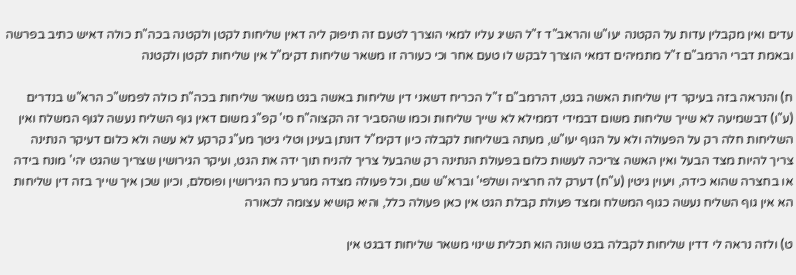עדים ואין מקבלין עדות על הקטנה יעו"ש והראב"ד ז"ל השיג עליו למאי הוצרך לטעם זה תיפוק ליה דאין שליחות לקטן ולקטנה בכה"ת כולה דאיש כתיב בפרשה ובאמת דברי הרמב"ם ז"ל מתמיהים דמאי הוצרך לבקש לו טעם אחר וכי כעורה זו משאר שליחות דקימ"ל אין שליחות לקטן ולקטנה

ח) והנראה בזה בעיקר דין שליחות האשה בגט, דהרמב"ם ז"ל הכריח דשאני דין שליחות באשה בגט משאר שליחות בכה"ת כולה לפמש"כ הרא"ש בנדרים (ע"ו) דבשמיעה לא שייך שליחות משום דבמידי דממילא לא שייך שליחות וכמו שהסביר זה הקצוה"ח סי' קפ"ג משום דאין גוף השליח נעשה לגוף המשלח ואין השליחות חלה רק על הפעולה ולא על הגוף יעו"ש, מעתה בשליחות לקבלה כיון דקימ"ל דונתן בעינן וטלי גיטך מע"ג קרקע לא עשה ולא כלום דעיקר הנתינה צריך להיות מצד הבעל ואין האשה צריכה לעשות כלום בפעולת הנתינה רק שהבעל צריך להניח תוך ידה את הגט, ועיקר הגירושין שצריך שהגט יהי' מונח בידה או בחצרה שהוא כידה, ויעוין גיטין (ע"ח) דערק לה חרציה ושלפי' וברא"ש שם, וכל פעולה מצדה מגרע כח הגירושין ופוסלם, וכיון שכן איך שייך בזה דין שליחות הא אין גוף השליח נעשה כגוף המשלח ומצד פעולת קבלת הגט אין כאן פעולה כלל, והיא קושיא עצומה לכאורה

ט) ולזה נראה לי דדין שליחות לקבלה בגט שונה הוא תכלית שינוי משאר שליחות דבגט אין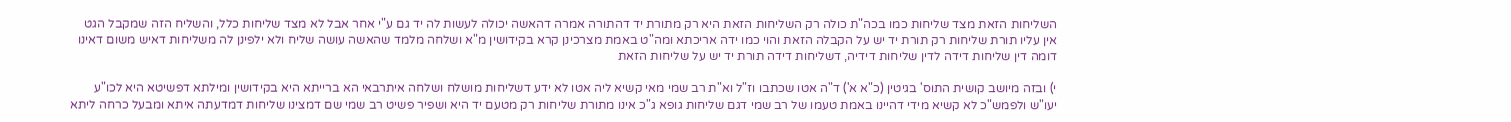השליחות הזאת מצד שליחות כמו בכה"ת כולה רק השליחות הזאת היא רק מתורת יד דהתורה אמרה דהאשה יכולה לעשות לה יד גם ע"י אחר אבל לא מצד שליחות כלל, והשליח הזה שמקבל הגט אין עליו תורת שליחות רק תורת יד יש על הקבלה הזאת והוי כמו ידה אריכתא ומה"ט באמת מצרכינן קרא בקידושין מ"א ושלחה מלמד שהאשה עושה שליח ולא ילפינן לה משליחות דאיש משום דאינו דומה דין שליחות דידה לדין שליחות דידיה, דשליחות דידה תורת יד יש על שליחות הזאת

י) ובזה מיושב קושית התוס' בגיטין (כ"א א') ד"ה אטו שכתבו וז"ל וא"ת רב שמי מאי קשיא ליה אטו לא ידע דשליחות מושלח ושלחה איתרבאי הא ברייתא היא בקידושין ומילתא דפשיטא היא לכו"ע יעו"ש ולפמש"כ לא קשיא מידי דהיינו באמת טעמו של רב שמי דגם שליחות גופא ג"כ אינו מתורת שליחות רק מטעם יד היא ושפיר פשיט רב שמי שם דמצינו שליחות דמדעתה איתא ומבעל כרחה ליתא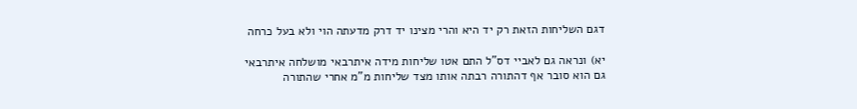דגם השליחות הזאת רק יד היא והרי מצינו יד דרק מדעתה הוי ולא בעל כרחה

יא) ונראה גם לאביי דס"ל התם אטו שליחות מידה איתרבאי מושלחה איתרבאי גם הוא סובר אף דהתורה רבתה אותו מצד שליחות מ"מ אחרי שהתורה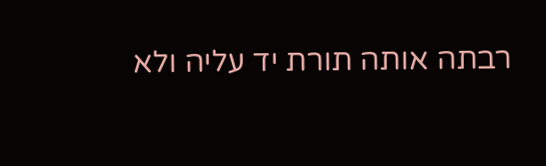רבתה אותה תורת יד עליה ולא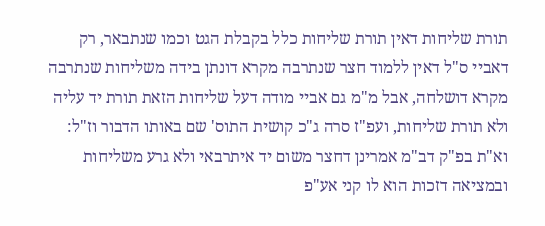תורת שליחות דאין תורת שליחות כלל בקבלת הגט וכמו שנתבאר, רק דאביי ס"ל דאין ללמוד חצר שנתרבה מקרא דונתן בידה משליחות שנתרבה מקרא דושלחה, אבל מ"מ גם אביי מודה דעל שליחות הזאת תורת יד עליה ולא תורת שליחות, ועפ"ז סרה ג"כ קושית התוס' שם באותו הדבור וז"ל: וא"ת בפ"ק דב"מ אמרינן דחצר משום יד איתרבאי ולא גרע משליחות ובמציאה דזכות הוא לו קני אע"פ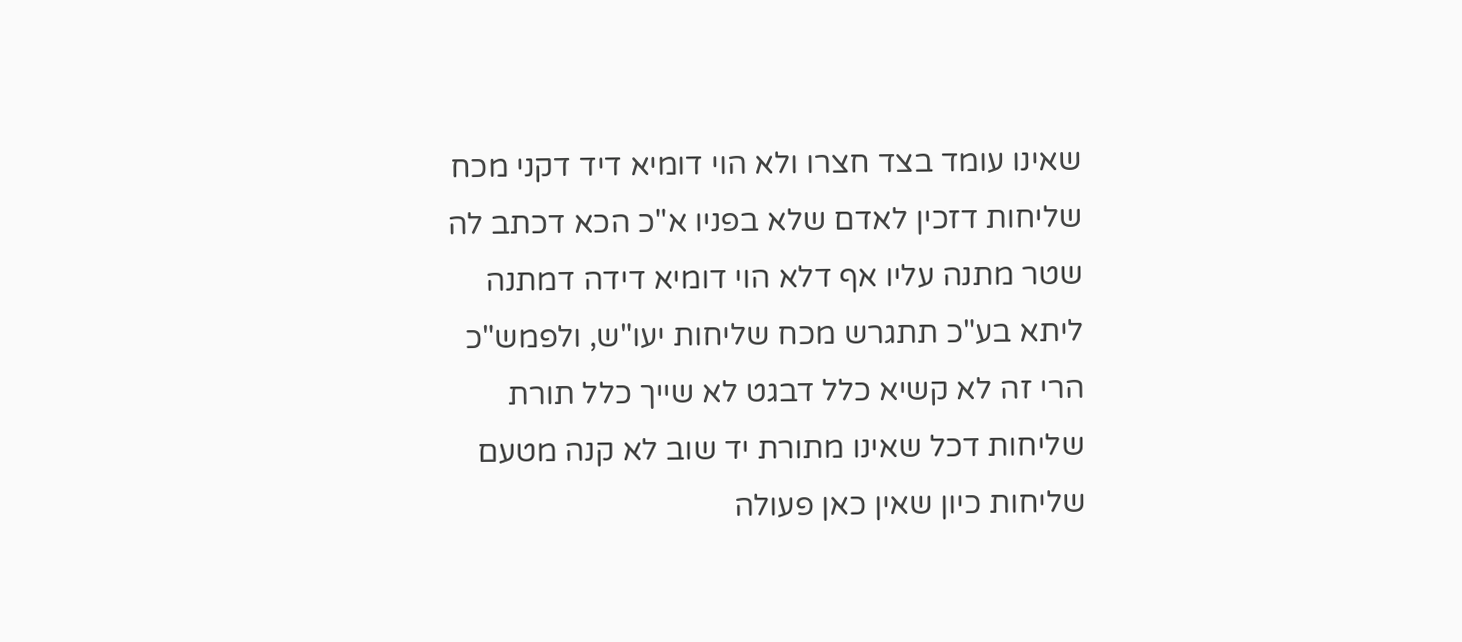שאינו עומד בצד חצרו ולא הוי דומיא דיד דקני מכח שליחות דזכין לאדם שלא בפניו א"כ הכא דכתב לה שטר מתנה עליו אף דלא הוי דומיא דידה דמתנה ליתא בע"כ תתגרש מכח שליחות יעו"ש, ולפמש"כ הרי זה לא קשיא כלל דבגט לא שייך כלל תורת שליחות דכל שאינו מתורת יד שוב לא קנה מטעם שליחות כיון שאין כאן פעולה